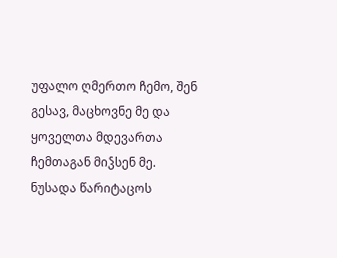უფალო ღმერთო ჩემო, შენ გესავ, მაცხოვნე მე და ყოველთა მდევართა ჩემთაგან მიჴსენ მე.
ნუსადა წარიტაცოს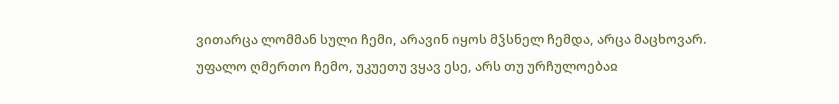ვითარცა ლომმან სული ჩემი, არავინ იყოს მჴსნელ ჩემდა, არცა მაცხოვარ.
უფალო ღმერთო ჩემო, უკუეთუ ვყავ ესე, არს თუ ურჩულოებაჲ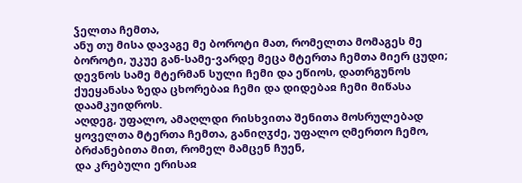ჴელთა ჩემთა,
ანუ თუ მისა დავაგე მე ბოროტი მათ, რომელთა მომაგეს მე ბოროტი, უკუე გან-სამე-ვარდე მეცა მტერთა ჩემთა მიერ ცუდი;
დევნოს სამე მტერმან სული ჩემი და ეწიოს, დათრგუნოს ქუეყანასა ზედა ცხორებაჲ ჩემი და დიდებაჲ ჩემი მიწასა დაამკუიდროს.
აღდეგ, უფალო, ამაღლდი რისხვითა შენითა მოსრულებად ყოველთა მტერთა ჩემთა, განიღჳძე, უფალო ღმერთო ჩემო, ბრძანებითა მით, რომელ მამცენ ჩუენ,
და კრებული ერისაჲ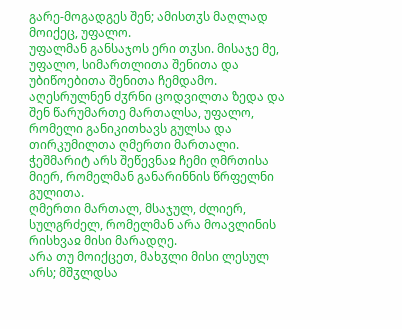გარე-მოგადგეს შენ; ამისთჳს მაღლად მოიქეც, უფალო.
უფალმან განსაჯოს ერი თჳსი. მისაჯე მე, უფალო, სიმართლითა შენითა და უბიწოებითა შენითა ჩემდამო.
აღესრულნენ ძჳრნი ცოდვილთა ზედა და შენ წარუმართე მართალსა, უფალო, რომელი განიკითხავს გულსა და თირკუმილთა ღმერთი მართალი.
ჭეშმარიტ არს შეწევნაჲ ჩემი ღმრთისა მიერ, რომელმან განარინნის წრფელნი გულითა.
ღმერთი მართალ, მსაჯულ, ძლიერ, სულგრძელ, რომელმან არა მოავლინის რისხვაჲ მისი მარადღე.
არა თუ მოიქცეთ, მახჳლი მისი ლესულ არს; მშჳლდსა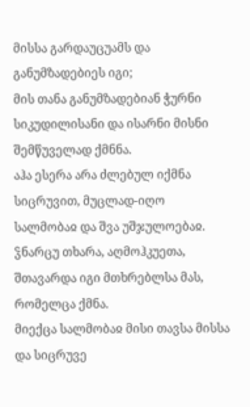მისსა გარდაუცუამს და განუმზადებიეს იგი;
მის თანა განუმზადებიან ჭურნი სიკუდილისანი და ისარნი მისნი შემწუველად ქმნნა.
აჰა ესერა არა ძლებულ იქმნა სიცრუვით, მუცლად-იღო სალმობაჲ და შვა უშჯულოებაჲ.
ჴნარცუ თხარა, აღმოჰკუეთა, შთავარდა იგი მთხრებლსა მას, რომელცა ქმნა.
მიექცა სალმობაჲ მისი თავსა მისსა და სიცრუვე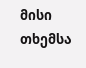მისი თხემსა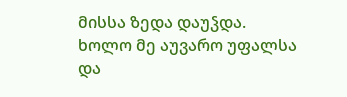მისსა ზედა დაუჴდა.
ხოლო მე აუვარო უფალსა და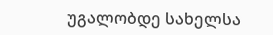უგალობდე სახელსა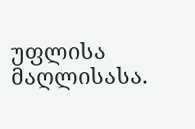უფლისა მაღლისასა.